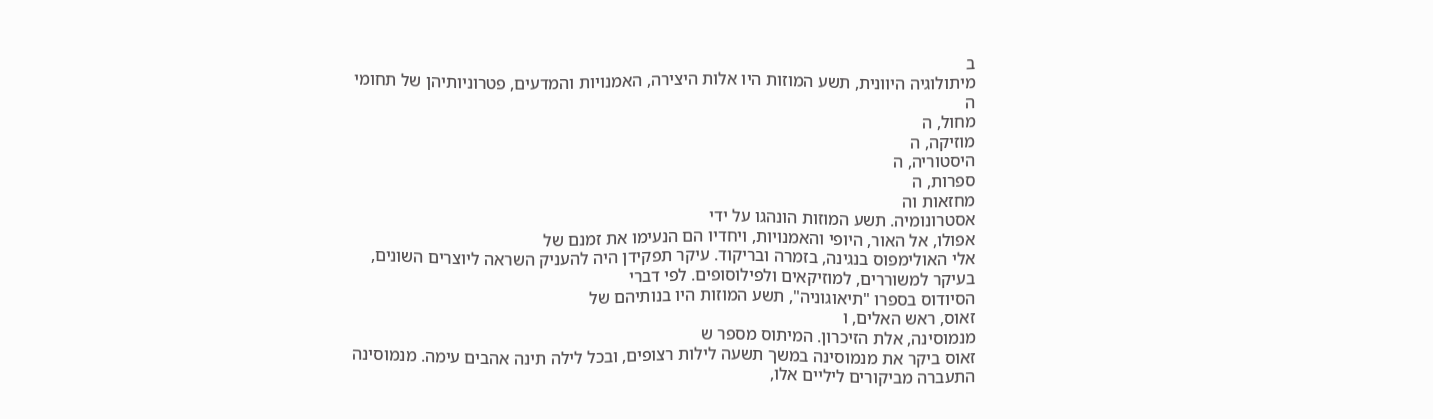ב
מיתולוגיה היוונית, תשע המוזות היו אלות היצירה, האמנויות והמדעים, פטרוניותיהן של תחומי ה
מחול, ה
מוזיקה, ה
היסטוריה, ה
ספרות, ה
מחזאות וה
אסטרונומיה. תשע המוזות הונהגו על ידי
אפולו, אל האור, היופי והאמנויות, ויחדיו הם הנעימו את זמנם של
אלי האולימפוס בנגינה, בזמרה ובריקוד. עיקר תפקידן היה להעניק השראה ליוצרים השונים, בעיקר למשוררים, למוזיקאים ולפילוסופים. לפי דברי
הסיודוס בספרו "תיאוגוניה", תשע המוזות היו בנותיהם של
זאוס, ראש האלים, ו
מנמוסינה, אלת הזיכרון. המיתוס מספר ש
זאוס ביקר את מנמוסינה במשך תשעה לילות רצופים, ובכל לילה תינה אהבים עימה. מנמוסינה התעברה מביקורים ליליים אלו,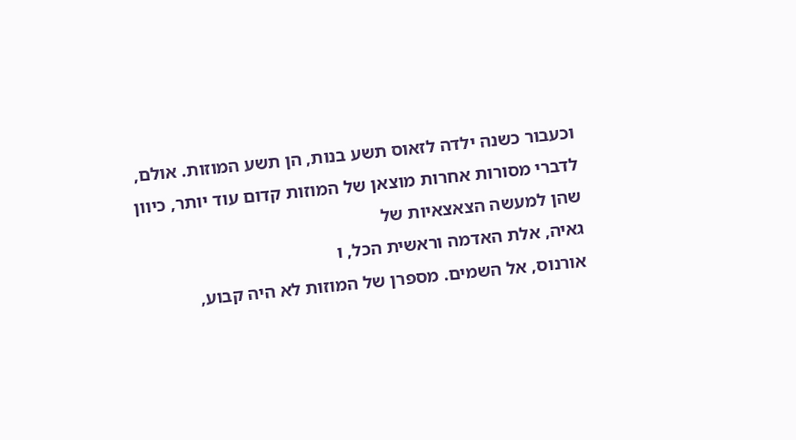וכעבור כשנה ילדה לזאוס תשע בנות, הן תשע המוזות. אולם, לדברי מסורות אחרות מוצאן של המוזות קדום עוד יותר, כיוון שהן למעשה הצאצאיות של
גאיה, אלת האדמה וראשית הכל, ו
אורנוס, אל השמים. מספרן של המוזות לא היה קבוע,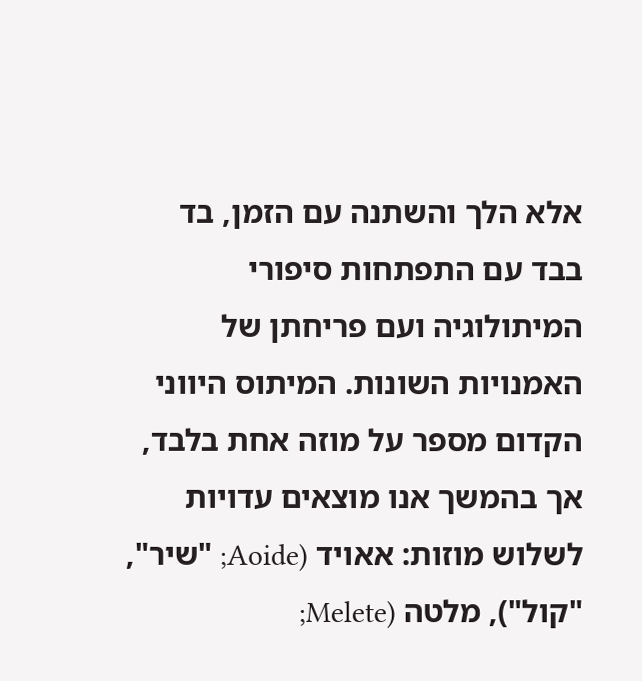אלא הלך והשתנה עם הזמן, בד בבד עם התפתחות סיפורי המיתולוגיה ועם פריחתן של האמנויות השונות. המיתוס היווני הקדום מספר על מוזה אחת בלבד, אך בהמשך אנו מוצאים עדויות לשלוש מוזות: אאויד (Aoide; "שיר", "קול"), מלטה (Melete;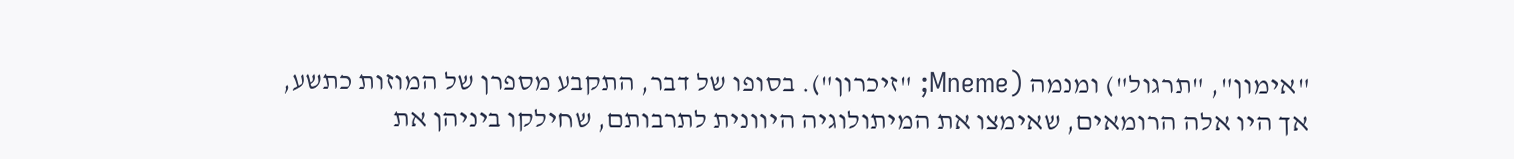"אימון", "תרגול") ומנמה (Mneme; "זיכרון"). בסופו של דבר, התקבע מספרן של המוזות כתשע, אך היו אלה הרומאים, שאימצו את המיתולוגיה היוונית לתרבותם, שחילקו ביניהן את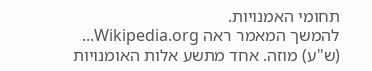תחומי האמנויות.
להמשך המאמר ראה Wikipedia.org...
(ש"ע) מוזה. אחד מתשע אלות האומנויות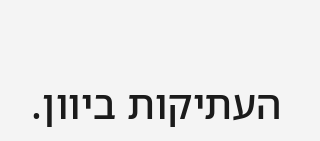העתיקות ביוון.